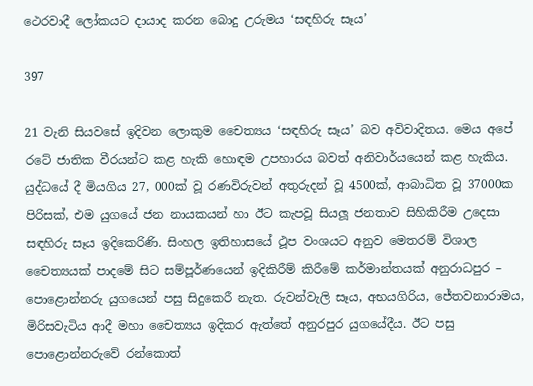ථෙරවාදී ලෝකයට දායාද කරන බොදු උරුමය ‘සඳහිරු සෑය’

397

21 වැනි සියවසේ ඉදිවන ලොකුම චෛත්‍යය ‘සඳහිරු සෑය’ බව අවිවාදිතය. මෙය අපේ රටේ ජාතික වීරයන්ට කළ හැකි හොඳම උපහාරය බවත් අනිවාර්යයෙන් කළ හැකිය. යුද්ධයේ දී මියගිය 27, 000ක් වූ රණවිරුවන් අතුරුදන් වූ 4500ක්, ආබාධිත වූ 37000ක පිරිසක්, එම යුගයේ ජන නායකයන් හා ඊට කැපවූ සියලූ ජනතාව සිහිකිරීම උදෙසා සඳහිරු සෑය ඉදිකෙරිණි. සිංහල ඉතිහාසයේ ථූප වංශයට අනුව මෙතරම් විශාල චෛත්‍යයක් පාදමේ සිට සම්පූර්ණයෙන් ඉදිකිරීම් කිරීමේ කර්මාන්තයක් අනුරාධපුර – පොළොන්නරු යුගයෙන් පසු සිදුකෙරී නැත. රුවන්වැලි සෑය, අභයගිරිය, ජේතවනාරාමය, මිරිසවැටිය ආදී මහා චෛත්‍යය ඉදිකර ඇත්තේ අනුරපුර යුගයේදීය. ඊට පසු පොළොන්නරුවේ රන්කොත්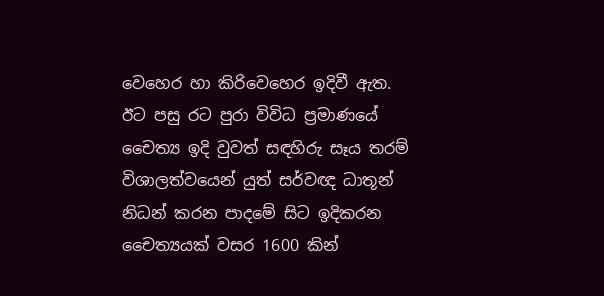වෙහෙර හා කිරිවෙහෙර ඉදිවී ඇත. ඊට පසු රට පුරා විවිධ ප්‍රමාණයේ චෛත්‍ය ඉදි වුවත් සඳහිරු සෑය තරම් විශාලත්වයෙන් යුත් සර්වඥ ධාතූන් නිධන් කරන පාදමේ සිට ඉදිකරන චෛත්‍යයක් වසර 1600 කින්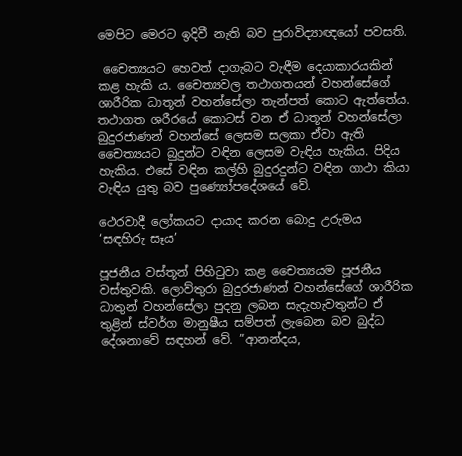මෙපිට මෙරට ඉදිවී නැති බව පුරාවිද්‍යාඥයෝ පවසති.

 චෛත්‍යයට හෙවත් දාගැබට වැඳීම දෙයාකාරයකින් කළ හැකි ය. චෛත්‍යවල තථාගතයන් වහන්සේගේ ශාරීරික ධාතූන් වහන්සේලා තැන්පත් කොට ඇත්තේය. තථාගත ශරීරයේ කොටස් වන ඒ ධාතූන් වහන්සේලා බුදුරජාණන් වහන්සේ ලෙසම සලකා ඒවා ඇති චෛත්‍යයට බුදුන්ට වඳින ලෙසම වැඳිය හැකිය. පිදිය හැකිය. එසේ වඳින කල්හි බුදුරදුන්ට වඳින ගාථා කියා වැඳිය යුතු බව පුණ්‍යෝපදේශයේ වේ.

ථෙරවාදී ලෝකයට දායාද කරන බොදු උරුමය ‘සඳහිරු සෑය’

පූජනීය වස්තූන් පිහිටුවා කළ චෛත්‍යයම පූජනීය වස්තුවකි. ලොව්තුරා බුදුරජාණන් වහන්සේගේ ශාරීරික ධාතුන් වහන්සේලා පුදනු ලබන සැදැහැවතුන්ට ඒ තුළින් ස්වර්ග මානුෂීය සම්පත් ලැබෙන බව බුද්ධ දේශනාවේ සඳහන් වේ. ”ආනන්දය,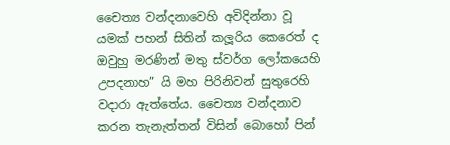චෛත්‍ය වන්දනාවෙහි අවිදින්නා වූ යමක් පහන් සිතින් කලූරිය කෙරෙත් ද ඔවුහු මරණින් මතු ස්වර්ග ලෝකයෙහි උපදනාහ” යි මහ පිරිනිවන් සුතුරෙහි වදාරා ඇත්තේය. චෛත්‍ය වන්දනාව කරන තැනැත්තන් විසින් බොහෝ පින්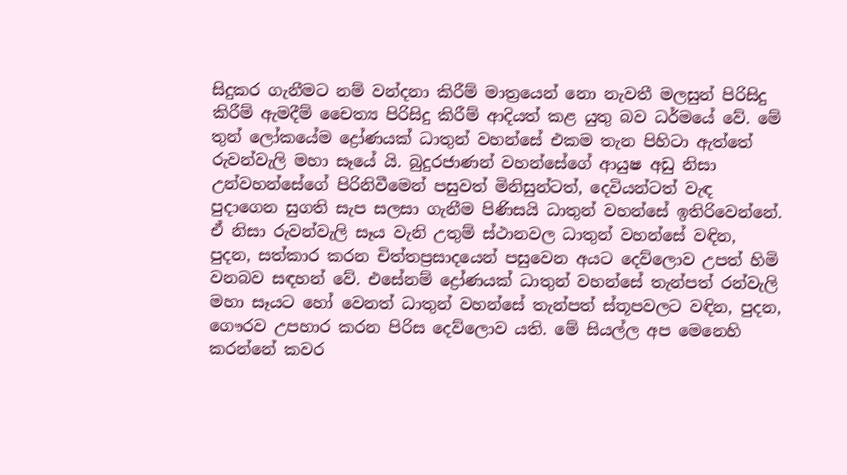සිදුකර ගැනීමට නම් වන්දනා කිරීම් මාත්‍රයෙන් නො නැවතී මලසුන් පිරිසිදු කිරීම් ඇමදීම් චෛත්‍ය පිරිසිදු කිරීම් ආදියත් කළ යුතු බව ධර්මයේ වේ. මේ තුන් ලෝකයේම ද්‍රෝණයක් ධාතුන් වහන්සේ එකම තැන පිහිටා ඇත්තේ රුවන්වැලි මහා සෑයේ යි. බුදුරජාණන් වහන්සේගේ ආයුෂ අඩු නිසා උන්වහන්සේගේ පිරිනිවීමෙන් පසුවත් මිනිසුන්ටත්, දෙවියන්ටත් වැඳ පුදාගෙන සුගති සැප සලසා ගැනීම පිණිසයි ධාතුන් වහන්සේ ඉතිරිවෙන්නේ. ඒ නිසා රුවන්වැලි සෑය වැනි උතුම් ස්ථානවල ධාතුන් වහන්සේ වඳින, පුදන, සත්කාර කරන චිත්තප්‍රසාදයෙන් පසුවෙන අයට දෙව්ලොව උපත් හිමි වනබව සඳහන් වේ. එසේනම් ද්‍රෝණයක් ධාතුන් වහන්සේ තැන්පත් රන්වැලි මහා සෑයට හෝ වෙනත් ධාතුන් වහන්සේ තැන්පත් ස්තූපවලට වඳින, පුදන, ගෞරව උපහාර කරන පිරිස දෙව්ලොව යති. මේ සියල්ල අප මෙනෙහි කරන්නේ කවර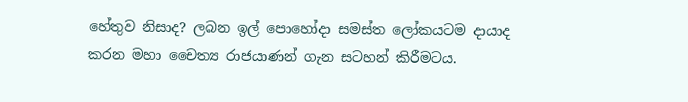හේතුව නිසාද? ලබන ඉල් පොහෝදා සමස්ත ලෝකයටම දායාද කරන මහා චෛත්‍ය රාජයාණන් ගැන සටහන් කිරීමටය.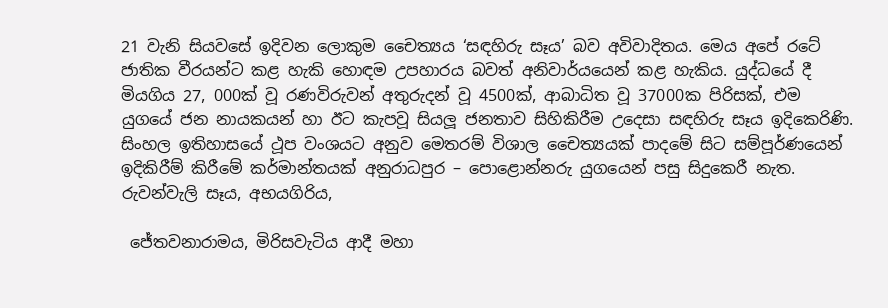21 වැනි සියවසේ ඉදිවන ලොකුම චෛත්‍යය ‘සඳහිරු සෑය’ බව අවිවාදිතය. මෙය අපේ රටේ ජාතික වීරයන්ට කළ හැකි හොඳම උපහාරය බවත් අනිවාර්යයෙන් කළ හැකිය. යුද්ධයේ දී මියගිය 27, 000ක් වූ රණවිරුවන් අතුරුදන් වූ 4500ක්, ආබාධිත වූ 37000ක පිරිසක්, එම යුගයේ ජන නායකයන් හා ඊට කැපවූ සියලූ ජනතාව සිහිකිරීම උදෙසා සඳහිරු සෑය ඉදිකෙරිණි. සිංහල ඉතිහාසයේ ථූප වංශයට අනුව මෙතරම් විශාල චෛත්‍යයක් පාදමේ සිට සම්පූර්ණයෙන් ඉදිකිරීම් කිරීමේ කර්මාන්තයක් අනුරාධපුර – පොළොන්නරු යුගයෙන් පසු සිදුකෙරී නැත. රුවන්වැලි සෑය, අභයගිරිය,

 ජේතවනාරාමය, මිරිසවැටිය ආදී මහා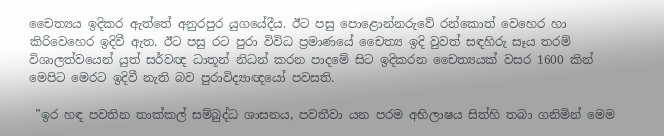චෛත්‍යය ඉදිකර ඇත්තේ අනුරපුර යුගයේදීය. ඊට පසු පොළොන්නරුවේ රන්කොත් වෙහෙර හා කිරිවෙහෙර ඉදිවී ඇත. ඊට පසු රට පුරා විවිධ ප්‍රමාණයේ චෛත්‍ය ඉදි වුවත් සඳහිරු සෑය තරම් විශාලත්වයෙන් යුත් සර්වඥ ධාතූන් නිධන් කරන පාදමේ සිට ඉදිකරන චෛත්‍යයක් වසර 1600 කින් මෙපිට මෙරට ඉදිවී නැති බව පුරාවිද්‍යාඥයෝ පවසති.

 ”ඉර හඳ පවතින තාක්කල් සම්බුද්ධ ශාසනය, පවතීවා යන පරම අභිලාෂය සිත්හි තබා ගනිමින් මෙම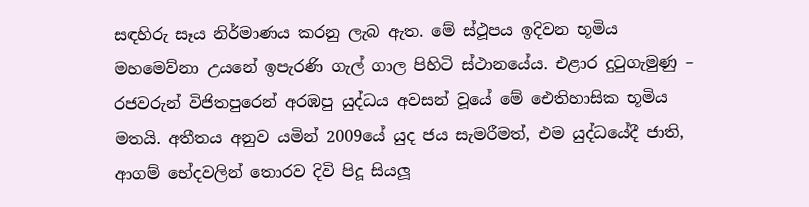සඳහිරු සෑය නිර්මාණය කරනු ලැබ ඇත. මේ ස්ථූපය ඉදිවන භූමිය මහමෙව්නා උයනේ ඉපැරණි ගැල් ගාල පිහිටි ස්ථානයේය. එළාර දුටුගැමුණු – රජවරුන් විජිතපුරෙන් අරඹපු යුද්ධය අවසන් වූයේ මේ ඓතිහාසික භූමිය මතයි. අතීතය අනුව යමින් 2009යේ යුද ජය සැමරීමත්, එම යුද්ධයේදී ජාති, ආගම් භේදවලින් තොරව දිවි පිදූ සියලූ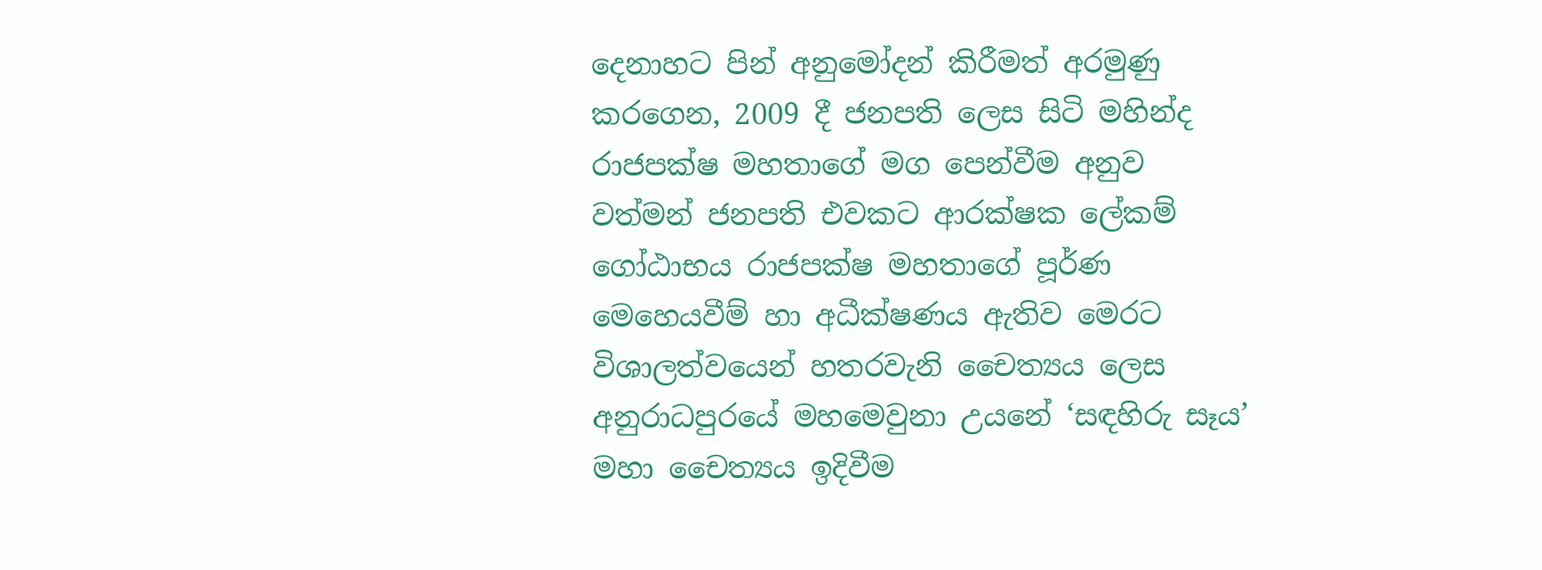දෙනාහට පින් අනුමෝදන් කිරීමත් අරමුණු කරගෙන, 2009 දී ජනපති ලෙස සිටි මහින්ද රාජපක්ෂ මහතාගේ මග පෙන්වීම අනුව වත්මන් ජනපති එවකට ආරක්ෂක ලේකම් ගෝඨාභය රාජපක්ෂ මහතාගේ පූර්ණ මෙහෙයවීම් හා අධීක්ෂණය ඇතිව මෙරට විශාලත්වයෙන් හතරවැනි චෛත්‍යය ලෙස අනුරාධපුරයේ මහමෙවුනා උයනේ ‘සඳහිරු සෑය’ මහා චෛත්‍යය ඉදිවීම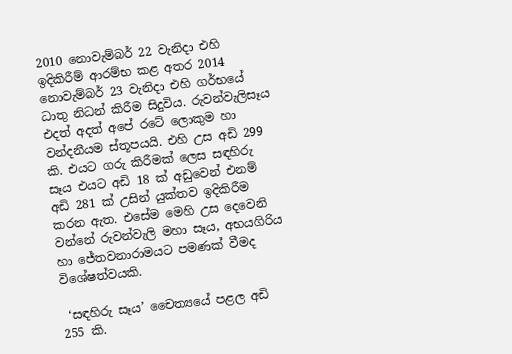2010 නොවැම්බර් 22 වැනිදා එහි ඉදිකිරීම් ආරම්භ කළ අතර 2014 නොවැම්බර් 23 වැනිදා එහි ගර්භයේ ධාතු නිධන් කිරීම සිදුවිය. රුවන්වැලිසෑය එදත් අදත් අපේ රටේ ලොකුම හා වන්දනීයම ස්තූපයයි. එහි උස අඩි 299 කි. එයට ගරු කිරීමක් ලෙස සඳහිරු සෑය එයට අඩි 18 ක් අඩුවෙන් එනම් අඩි 281 ක් උසින් යුක්තව ඉදිකිරීම කරන ඇත. එසේම මෙහි උස දෙවෙනි වන්නේ රුවන්වැලි මහා සෑය, අභයගිරිය හා ජේතවනාරාමයට පමණක් වීමද විශේෂත්වයකි.

 ‘සඳහිරු සෑය’ චෛත්‍යයේ පළල අඩි 255 කි.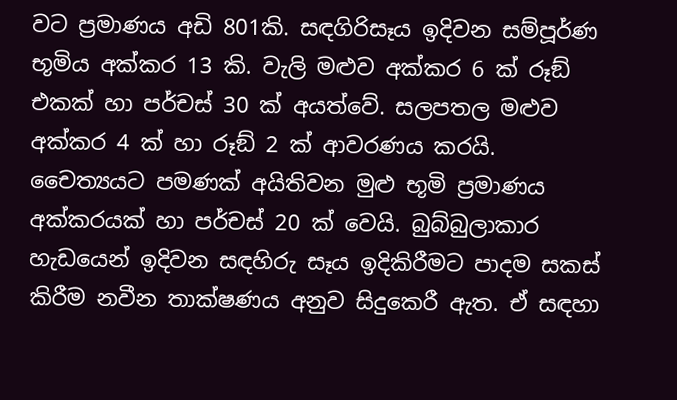වට ප්‍රමාණය අඩි 801කි. සඳගිරිසෑය ඉදිවන සම්පූර්ණ භූමිය අක්කර 13 කි. වැලි මළුව අක්කර 6 ක් රූඞ්  එකක් හා පර්චස් 30 ක් අයත්වේ. සලපතල මළුව අක්කර 4 ක් හා රූඞ් 2 ක් ආවරණය කරයි. චෛත්‍යයට පමණක් අයිතිවන මුළු භූමි ප්‍රමාණය අක්කරයක් හා පර්චස් 20 ක් වෙයි. බුබ්බුලාකාර හැඩයෙන් ඉදිවන සඳහිරු සෑය ඉදිකිරීමට පාදම සකස් කිරීම නවීන තාක්ෂණය අනුව සිදුකෙරී ඇත. ඒ සඳහා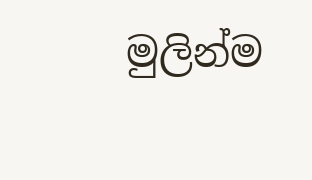මුලින්ම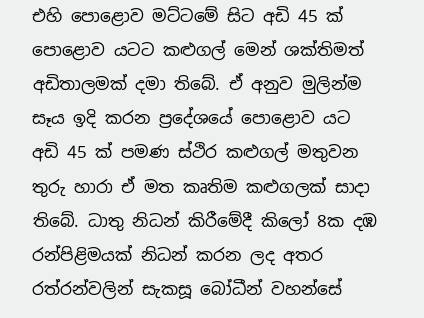එහි පොළොව මට්ටමේ සිට අඩි 45 ක් පොළොව යටට කළුගල් මෙන් ශක්තිමත් අඩිතාලමක් දමා තිබේ. ඒ අනුව මුලින්ම සෑය ඉදි කරන ප්‍රදේශයේ පොළොව යට අඩි 45 ක් පමණ ස්ථිර කළුගල් මතුවන තුරු හාරා ඒ මත කෘතිම කළුගලක් සාදා තිබේ. ධාතු නිධන් කිරීමේදී කිලෝ 8ක දඹ රන්පිළිමයක් නිධන් කරන ලද අතර රත්රන්වලින් සැකසූ බෝධීන් වහන්සේ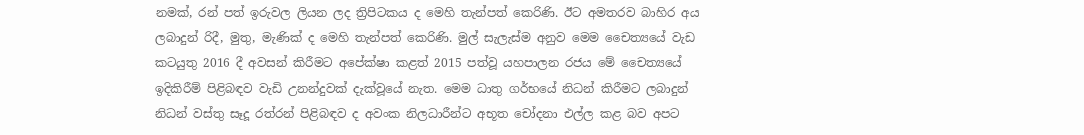නමක්, රන් පත් ඉරුවල ලියන ලද ත්‍රිපිටකය ද මෙහි තැන්පත් කෙරිණි. ඊට අමතරව බාහිර අය ලබාදුන් රිදී, මුතු, මැණික් ද මෙහි තැන්පත් කෙරිණි. මුල් සැලැස්ම අනුව මෙම චෛත්‍යයේ වැඩ කටයුතු 2016 දී අවසන් කිරීමට අපේක්ෂා කළත් 2015 පත්වූ යහපාලන රජය මේ චෛත්‍යයේ ඉදිකිරීම් පිළිබඳව වැඩි උනන්දුවක් දැක්වූයේ නැත. මෙම ධාතු ගර්භයේ නිධන් කිරීමට ලබාදුන් නිධන් වස්තු සෑදූ රත්රන් පිළිබඳව ද අවංක නිලධාරීන්ට අභූත චෝදනා එල්ල කළ බව අපට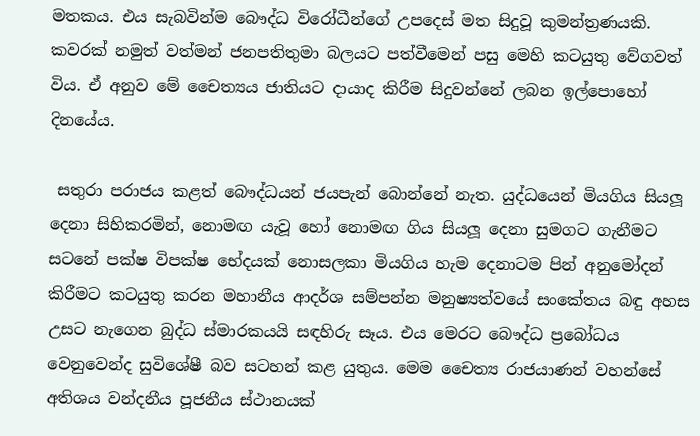මතකය. එය සැබවින්ම බෞද්ධ විරෝධීන්ගේ උපදෙස් මත සිදුවූ කුමන්ත්‍රණයකි. කවරක් නමුත් වත්මන් ජනපතිතුමා බලයට පත්වීමෙන් පසු මෙහි කටයුතු වේගවත් විය. ඒ අනුව මේ චෛත්‍යය ජාතියට දායාද කිරීම සිදුවන්නේ ලබන ඉල්පොහෝ දිනයේය.

 සතුරා පරාජය කළත් බෞද්ධයන් ජයපැන් බොන්නේ නැත. යුද්ධයෙන් මියගිය සියලූ දෙනා සිහිකරමින්, නොමඟ යැවූ හෝ නොමඟ ගිය සියලූ දෙනා සුමගට ගැනීමට සටනේ පක්ෂ විපක්ෂ භේදයක් නොසලකා මියගිය හැම දෙනාටම පින් අනුමෝදන් කිරීමට කටයුතු කරන මහානීය ආදර්ශ සම්පන්න මනුෂ්‍යත්වයේ සංකේතය බඳු අහස උසට නැගෙන බුද්ධ ස්මාරකයයි සඳහිරු සෑය. එය මෙරට බෞද්ධ ප්‍රබෝධය වෙනුවෙන්ද සුවිශේෂී බව සටහන් කළ යුතුය. මෙම චෛත්‍ය රාජයාණන් වහන්සේ අතිශය වන්දනීය පූජනීය ස්ථානයක්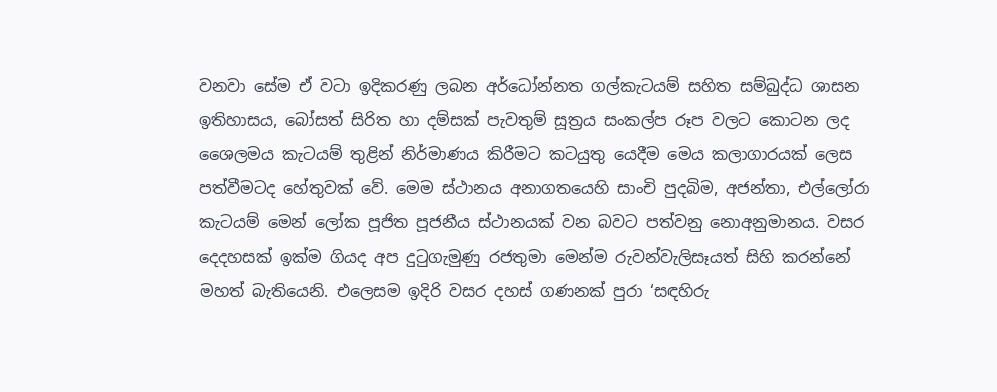වනවා සේම ඒ වටා ඉදිකරණු ලබන අර්ධෝන්නත ගල්කැටයම් සහිත සම්බුද්ධ ශාසන ඉතිහාසය, බෝසත් සිරිත හා දම්සක් පැවතුම් සූත්‍රය සංකල්ප රූප වලට කොටන ලද ශෛලමය කැටයම් තුළින් නිර්මාණය කිරීමට කටයුතු යෙදීම මෙය කලාගාරයක් ලෙස පත්වීමටද හේතුවක් වේ. මෙම ස්ථානය අනාගතයෙහි සාංචි පුදබිම, අජන්තා, එල්ලෝරා කැටයම් මෙන් ලෝක පූජිත පූජනීය ස්ථානයක් වන බවට පත්වනු නොඅනුමානය. වසර දෙදහසක් ඉක්ම ගියද අප දුටුගැමුණු රජතුමා මෙන්ම රුවන්වැලිසෑයත් සිහි කරන්නේ මහත් බැතියෙනි. එලෙසම ඉදිරි වසර දහස් ගණනක් පුරා ‘සඳහිරු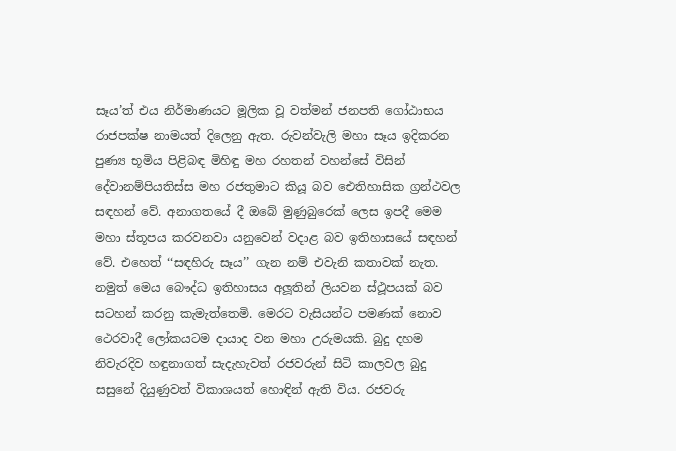සෑය’ත් එය නිර්මාණයට මූලික වූ වත්මන් ජනපති ගෝඨාභය රාජපක්ෂ නාමයත් දිලෙනු ඇත. රුවන්වැලි මහා සෑය ඉදිකරන පුණ්‍ය භූමිය පිළිබඳ මිහිඳු මහ රහතන් වහන්සේ විසින් දේවානම්පියතිස්ස මහ රජතුමාට කියූ බව ඓතිහාසික ග්‍රන්ථවල සඳහන් වේ. අනාගතයේ දී ඔබේ මුණුබුරෙක් ලෙස ඉපදී මෙම මහා ස්තූපය කරවනවා යනුවෙන් වදාළ බව ඉතිහාසයේ සඳහන් වේ. එහෙත් ‘‘සඳහිරු සෑය’’ ගැන නම් එවැනි කතාවක් නැත. නමුත් මෙය බෞද්ධ ඉතිහාසය අලූතින් ලියවන ස්ථූපයක් බව සටහන් කරනු කැමැත්තෙමි. මෙරට වැසියන්ට පමණක් නොව ථෙරවාදී ලෝකයටම දායාද වන මහා උරුමයකි. බුදු දහම නිවැරදිව හඳුනාගත් සැදැහැවත් රජවරුන් සිටි කාලවල බුදු සසුනේ දියුණුවත් විකාශයත් හොඳින් ඇති විය. රජවරු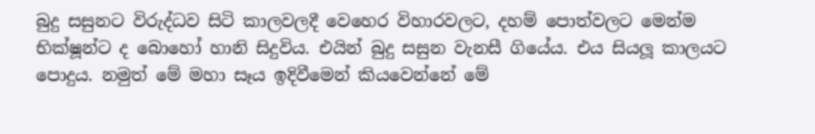බුදු සසුනට විරුද්ධව සිටි කාලවලදී වෙහෙර විහාරවලට, දහම් පොත්වලට මෙන්ම භික්ෂූන්ට ද බොහෝ හානි සිදුවිය. එයින් බුදු සසුන වැනසී ගියේය. එය සියලූ කාලයට පොදුය. නමුත් මේ මහා සෑය ඉදිවීමෙන් කියවෙන්නේ මේ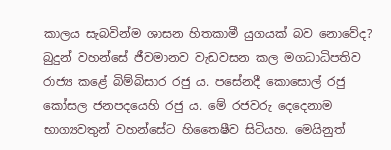කාලය සැබවින්ම ශාසන හිතකාමී යුගයක් බව නොවේද? බුදුන් වහන්සේ ජීවමානව වැඩවසන කල මගධාධිපතිව රාජ්‍ය කළේ බිම්බිසාර රජු ය. පසේනදී කොසොල් රජු කෝසල ජනපදයෙහි රජු ය. මේ රජවරු දෙදෙනාම භාග්‍යවතුන් වහන්සේට හිතෛෂීව සිටියහ. මෙයිනුත්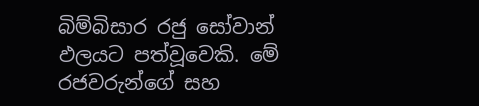බිම්බිසාර රජු සෝවාන් ඵලයට පත්වූවෙකි. මේ රජවරුන්ගේ සහ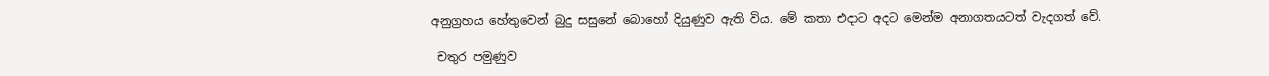අනුග්‍රහය හේතුවෙන් බුදු සසුනේ බොහෝ දියුණුව ඇති විය. මේ කතා එදාට අදට මෙන්ම අනාගතයටත් වැදගත් වේ.

 චතුර පමුණුව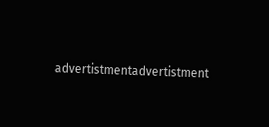advertistmentadvertistment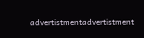advertistmentadvertistment